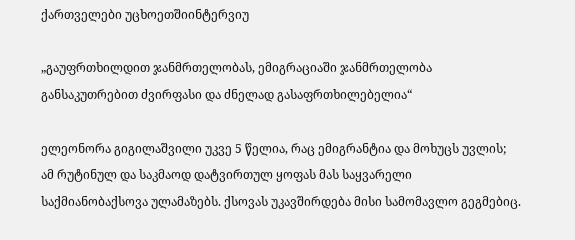ქართველები უცხოეთშიინტერვიუ

„გაუფრთხილდით ჯანმრთელობას, ემიგრაციაში ჯანმრთელობა განსაკუთრებით ძვირფასი და ძნელად გასაფრთხილებელია“

ელეონორა გიგილაშვილი უკვე 5 წელია, რაც ემიგრანტია და მოხუცს უვლის; ამ რუტინულ და საკმაოდ დატვირთულ ყოფას მას საყვარელი საქმიანობაქსოვა ულამაზებს. ქსოვას უკავშირდება მისი სამომავლო გეგმებიც.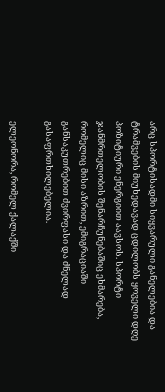არც სპორტისადმი სიყვარული განელებია და ტრამვების მიუხედავად ცდილობს ყოველი დღე პოზიტიური ენერგიით აავსოს. სპორტი ჯანმრთელობის შენარჩუნებაშიც ეხმარება, რომელიც მისი აზრით, ემიგრაციაში განსაკუთრებით ძვირფასი და ძნელად გასაფრთხილებელია.

ელეონორა, რომელ ქალაქში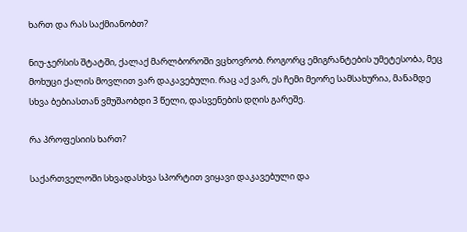ხართ და რას საქმიანობთ?

ნიუ-ჯერსის შტატში, ქალაქ მარლბოროში ვცხოვრობ. როგორც ემიგრანტების უმეტესობა, მეც მოხუცი ქალის მოვლით ვარ დაკავებული. რაც აქ ვარ, ეს ჩემი მეორე სამსახურია, მანამდე სხვა ბებიასთან ვმუშაობდი 3 წელი, დასვენების დღის გარეშე.

რა პროფესიის ხართ?

საქართველოში სხვადასხვა სპორტით ვიყავი დაკავებული და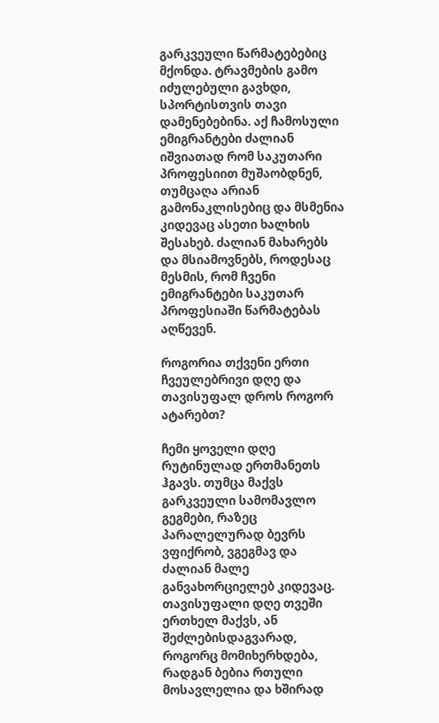გარკვეული წარმატებებიც მქონდა. ტრავმების გამო იძულებული გავხდი, სპორტისთვის თავი დამენებებინა. აქ ჩამოსული ემიგრანტები ძალიან იშვიათად რომ საკუთარი პროფესიით მუშაობდნენ, თუმცაღა არიან გამონაკლისებიც და მსმენია კიდევაც ასეთი ხალხის შესახებ. ძალიან მახარებს და მსიამოვნებს, როდესაც მესმის, რომ ჩვენი ემიგრანტები საკუთარ პროფესიაში წარმატებას აღწევენ.

როგორია თქვენი ერთი ჩვეულებრივი დღე და თავისუფალ დროს როგორ ატარებთ?

ჩემი ყოველი დღე რუტინულად ერთმანეთს ჰგავს. თუმცა მაქვს გარკვეული სამომავლო გეგმები, რაზეც პარალელურად ბევრს ვფიქრობ, ვგეგმავ და ძალიან მალე განვახორციელებ კიდევაც. თავისუფალი დღე თვეში ერთხელ მაქვს, ან შეძლებისდაგვარად, როგორც მომიხერხდება, რადგან ბებია რთული მოსავლელია და ხშირად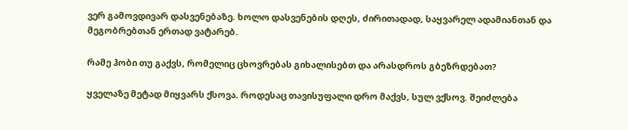ვერ გამოვდივარ დასვენებაზე. ხოლო დასვენების დღეს, ძირითადად, საყვარელ ადამიანთან და მეგობრებთან ერთად ვატარებ.

რამე ჰობი თუ გაქვს, რომელიც ცხოვრებას გიხალისებთ და არასდროს გბეზრდებათ?

ყველაზე მეტად მიყვარს ქსოვა. როდესაც თავისუფალი დრო მაქვს, სულ ვქსოვ. შეიძლება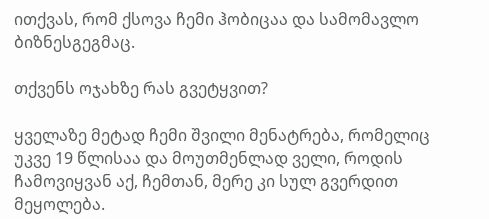ითქვას, რომ ქსოვა ჩემი ჰობიცაა და სამომავლო ბიზნესგეგმაც.

თქვენს ოჯახზე რას გვეტყვით?

ყველაზე მეტად ჩემი შვილი მენატრება, რომელიც უკვე 19 წლისაა და მოუთმენლად ველი, როდის ჩამოვიყვან აქ, ჩემთან, მერე კი სულ გვერდით მეყოლება.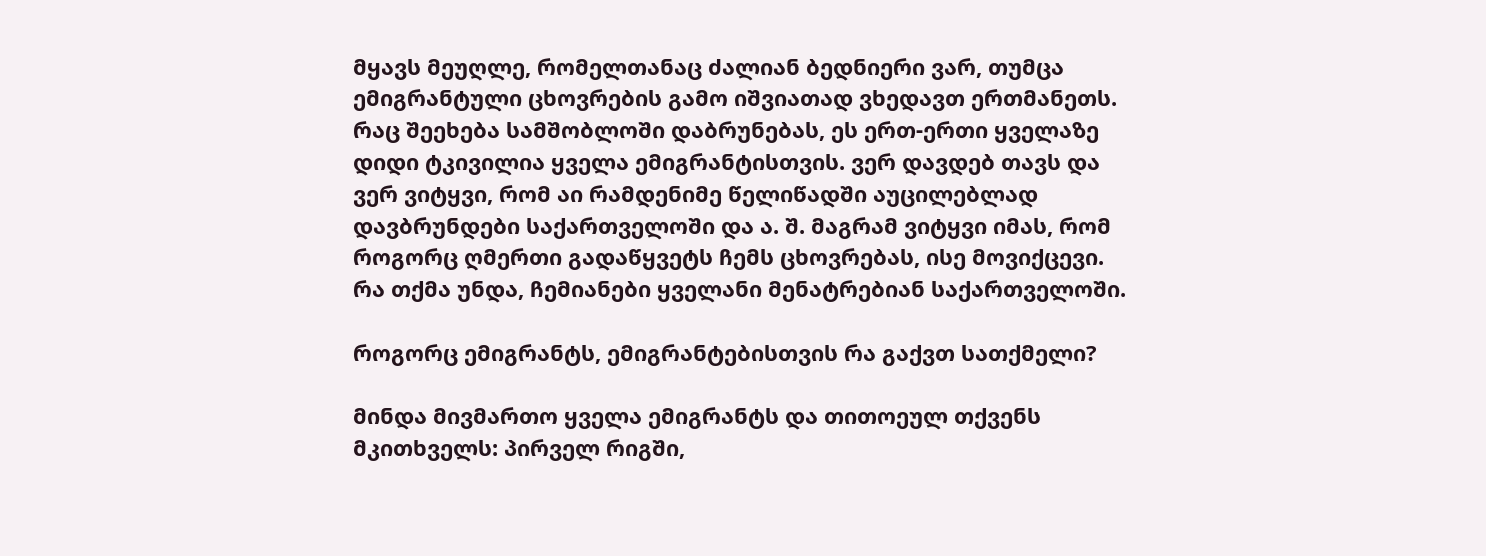მყავს მეუღლე, რომელთანაც ძალიან ბედნიერი ვარ, თუმცა ემიგრანტული ცხოვრების გამო იშვიათად ვხედავთ ერთმანეთს. რაც შეეხება სამშობლოში დაბრუნებას, ეს ერთ-ერთი ყველაზე დიდი ტკივილია ყველა ემიგრანტისთვის. ვერ დავდებ თავს და ვერ ვიტყვი, რომ აი რამდენიმე წელიწადში აუცილებლად დავბრუნდები საქართველოში და ა. შ. მაგრამ ვიტყვი იმას, რომ როგორც ღმერთი გადაწყვეტს ჩემს ცხოვრებას, ისე მოვიქცევი. რა თქმა უნდა, ჩემიანები ყველანი მენატრებიან საქართველოში.

როგორც ემიგრანტს, ემიგრანტებისთვის რა გაქვთ სათქმელი?

მინდა მივმართო ყველა ემიგრანტს და თითოეულ თქვენს მკითხველს: პირველ რიგში,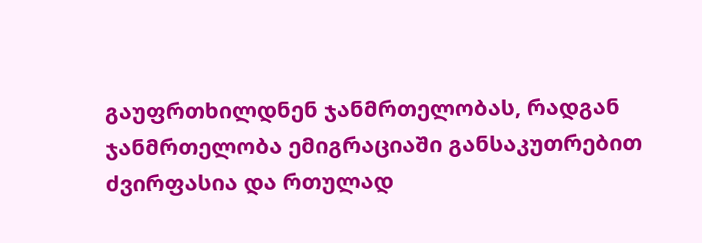გაუფრთხილდნენ ჯანმრთელობას, რადგან ჯანმრთელობა ემიგრაციაში განსაკუთრებით ძვირფასია და რთულად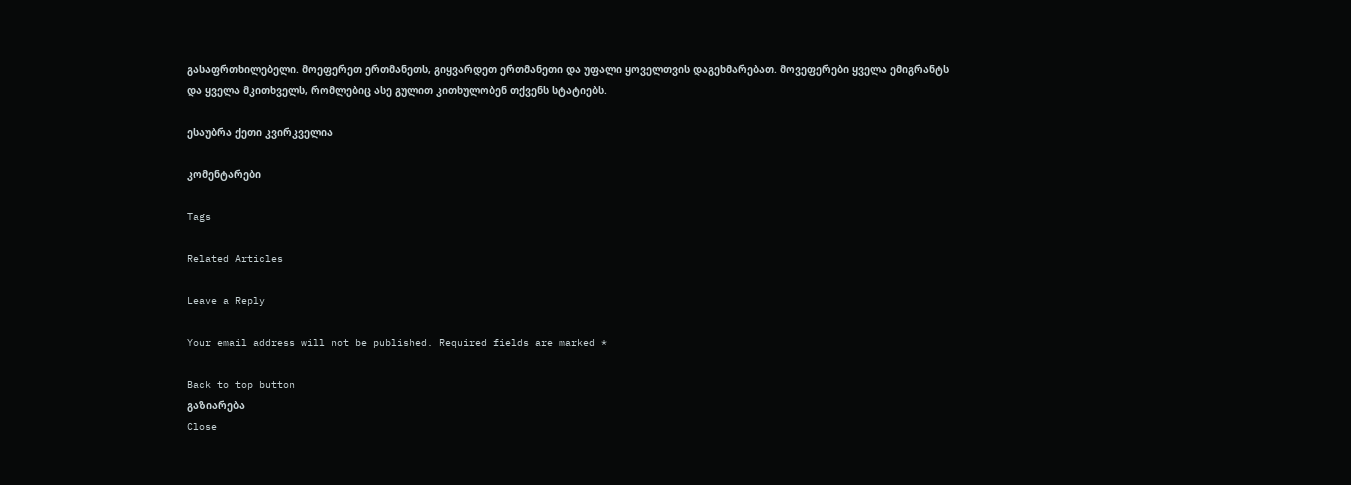გასაფრთხილებელი. მოეფერეთ ერთმანეთს, გიყვარდეთ ერთმანეთი და უფალი ყოველთვის დაგეხმარებათ. მოვეფერები ყველა ემიგრანტს და ყველა მკითხველს, რომლებიც ასე გულით კითხულობენ თქვენს სტატიებს.

ესაუბრა ქეთი კვირკველია

კომენტარები

Tags

Related Articles

Leave a Reply

Your email address will not be published. Required fields are marked *

Back to top button
გაზიარება
Close